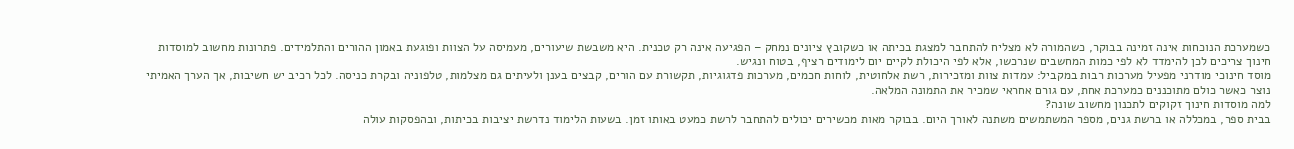כשמערכת הנוכחות אינה זמינה בבוקר, כשהמורה לא מצליח להתחבר למצגת בכיתה או כשקובץ ציונים נמחק – הפגיעה אינה רק טכנית. היא משבשת שיעורים, מעמיסה על הצוות ופוגעת באמון ההורים והתלמידים. פתרונות מחשוב למוסדות חינוך צריכים לכן להימדד לא לפי כמות המחשבים שנרכשו, אלא לפי היכולת לקיים יום לימודים רציף, בטוח ונגיש.
מוסד חינוכי מודרני מפעיל מערכות רבות במקביל: עמדות צוות ומזכירות, רשת אלחוטית, לוחות חכמים, מערכות פדגוגיות, תקשורת עם הורים, קבצים בענן ולעיתים גם מצלמות, טלפוניה ובקרת כניסה. לכל רכיב יש חשיבות, אך הערך האמיתי נוצר כאשר כולם מתוכננים כמערכת אחת, עם גורם אחראי שמכיר את התמונה המלאה.
למה מוסדות חינוך זקוקים לתכנון מחשוב שונה?
בבית ספר, במכללה או ברשת גנים, מספר המשתמשים משתנה לאורך היום. בבוקר מאות מכשירים יכולים להתחבר לרשת כמעט באותו זמן. בשעות הלימוד נדרשת יציבות בכיתות, ובהפסקות עולה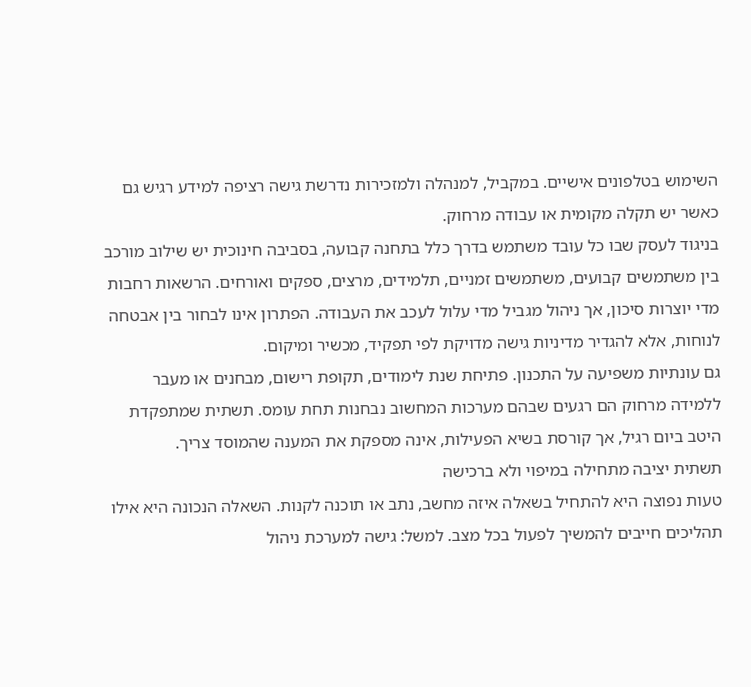השימוש בטלפונים אישיים. במקביל, למנהלה ולמזכירות נדרשת גישה רציפה למידע רגיש גם כאשר יש תקלה מקומית או עבודה מרחוק.
בניגוד לעסק שבו כל עובד משתמש בדרך כלל בתחנה קבועה, בסביבה חינוכית יש שילוב מורכב בין משתמשים קבועים, משתמשים זמניים, תלמידים, מרצים, ספקים ואורחים. הרשאות רחבות מדי יוצרות סיכון, אך ניהול מגביל מדי עלול לעכב את העבודה. הפתרון אינו לבחור בין אבטחה לנוחות, אלא להגדיר מדיניות גישה מדויקת לפי תפקיד, מכשיר ומיקום.
גם עונתיות משפיעה על התכנון. פתיחת שנת לימודים, תקופת רישום, מבחנים או מעבר ללמידה מרחוק הם רגעים שבהם מערכות המחשוב נבחנות תחת עומס. תשתית שמתפקדת היטב ביום רגיל, אך קורסת בשיא הפעילות, אינה מספקת את המענה שהמוסד צריך.
תשתית יציבה מתחילה במיפוי ולא ברכישה
טעות נפוצה היא להתחיל בשאלה איזה מחשב, נתב או תוכנה לקנות. השאלה הנכונה היא אילו תהליכים חייבים להמשיך לפעול בכל מצב. למשל: גישה למערכת ניהול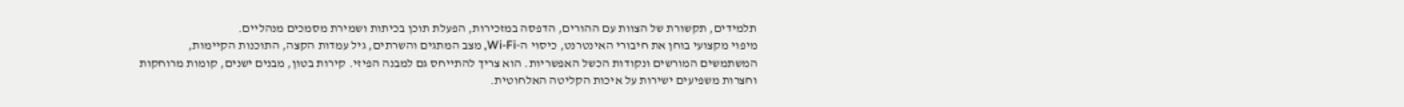תלמידים, תקשורת של הצוות עם ההורים, הדפסה במזכירות, הפעלת תוכן בכיתות ושמירת מסמכים מנהליים.
מיפוי מקצועי בוחן את חיבורי האינטרנט, כיסוי ה-Wi-Fi, מצב המתגים והשרתים, גיל עמדות הקצה, התוכנות הקיימות, המשתמשים המורשים ונקודות הכשל האפשריות. הוא צריך להתייחס גם למבנה הפיזי. קירות בטון, מבנים ישנים, קומות מרוחקות וחצרות משפיעים ישירות על איכות הקליטה האלחוטית.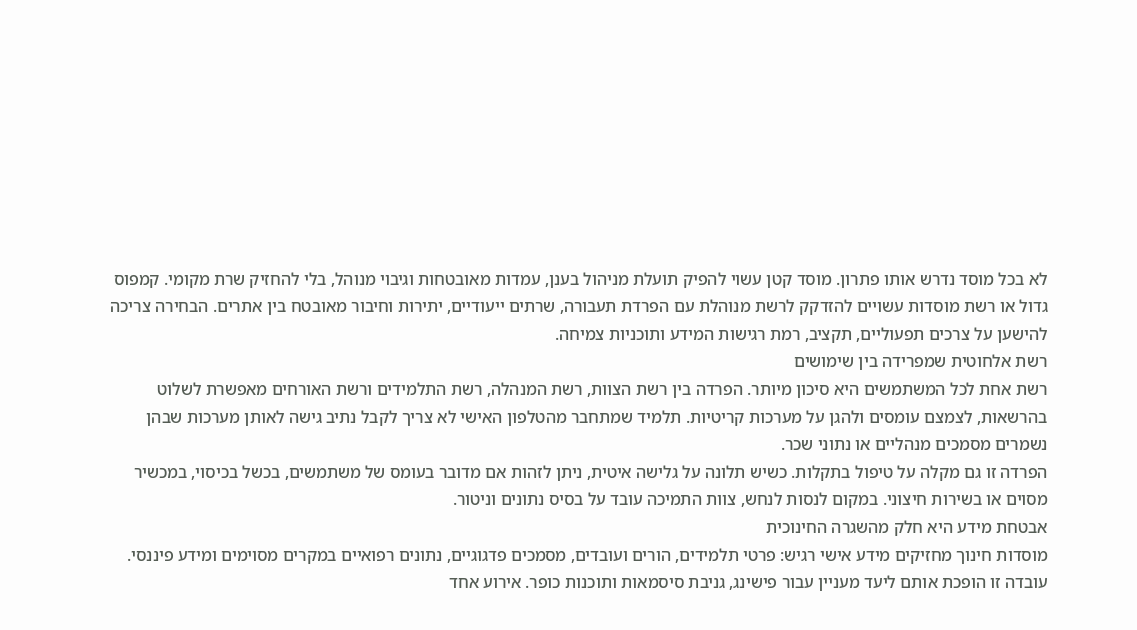לא בכל מוסד נדרש אותו פתרון. מוסד קטן עשוי להפיק תועלת מניהול בענן, עמדות מאובטחות וגיבוי מנוהל, בלי להחזיק שרת מקומי. קמפוס גדול או רשת מוסדות עשויים להזדקק לרשת מנוהלת עם הפרדת תעבורה, שרתים ייעודיים, יתירות וחיבור מאובטח בין אתרים. הבחירה צריכה להישען על צרכים תפעוליים, תקציב, רמת רגישות המידע ותוכניות צמיחה.
רשת אלחוטית שמפרידה בין שימושים
רשת אחת לכל המשתמשים היא סיכון מיותר. הפרדה בין רשת הצוות, רשת המנהלה, רשת התלמידים ורשת האורחים מאפשרת לשלוט בהרשאות, לצמצם עומסים ולהגן על מערכות קריטיות. תלמיד שמתחבר מהטלפון האישי לא צריך לקבל נתיב גישה לאותן מערכות שבהן נשמרים מסמכים מנהליים או נתוני שכר.
הפרדה זו גם מקלה על טיפול בתקלות. כשיש תלונה על גלישה איטית, ניתן לזהות אם מדובר בעומס של משתמשים, בכשל בכיסוי, במכשיר מסוים או בשירות חיצוני. במקום לנסות לנחש, צוות התמיכה עובד על בסיס נתונים וניטור.
אבטחת מידע היא חלק מהשגרה החינוכית
מוסדות חינוך מחזיקים מידע אישי רגיש: פרטי תלמידים, הורים ועובדים, מסמכים פדגוגיים, נתונים רפואיים במקרים מסוימים ומידע פיננסי. עובדה זו הופכת אותם ליעד מעניין עבור פישינג, גניבת סיסמאות ותוכנות כופר. אירוע אחד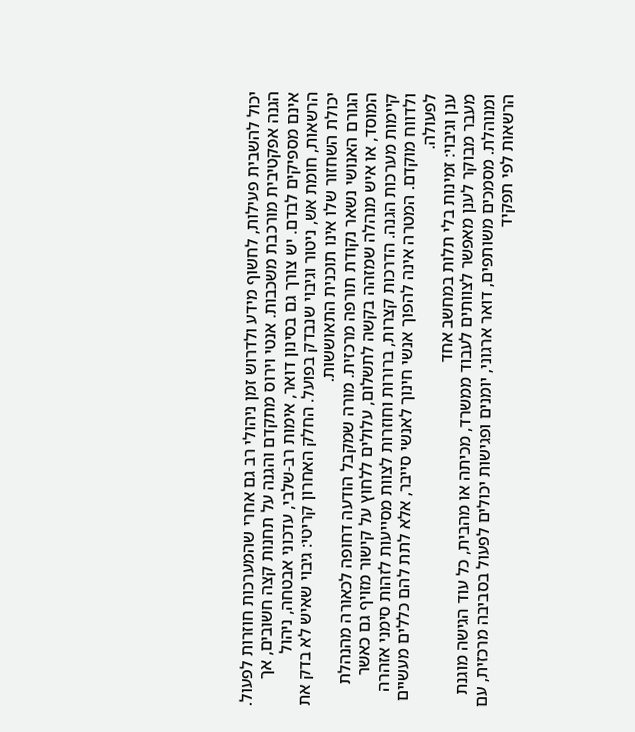יכול להשבית פעילות, לחשוף מידע ולדרוש זמן ניהולי רב גם אחרי שהמערכות חוזרות לפעול.
הגנה אפקטיבית מורכבת משכבות. אנטי וירוס מתקדם והגנה על תחנות קצה חשובים, אך אינם מספיקים לבדם. יש צורך גם בסינון דואר, אימות רב-שלבי, עדכוני אבטחה, ניהול הרשאות, חומת אש, ניטור וגיבוי שנבדק בפועל. החלק האחרון קריטי: גיבוי שאיש לא בדק את יכולת השחזור שלו אינו תוכנית התאוששות.
הגורם האנושי נשאר נקודת תורפה מרכזית. מורה שמקבל הודעה דחופה לכאורה מהנהלת המוסד, או איש מנהלה שמזהה בקשה לתשלום, עלולים ללחוץ על קישור מזויף גם כאשר קיימות מערכות הגנה. הדרכות קצרות, ברורות וחוזרות לצוות מסייעות לזהות סימני אזהרה ולדווח מוקדם. המטרה אינה להפוך אנשי חינוך לאנשי סייבר, אלא לתת להם כללים מעשיים לפעולה.
ענן וגיבוי: זמינות בלי תלות במחשב אחד
מעבר מבוקר לענן מאפשר לצוותים לעבוד ממשרד, מכיתה או מהבית, כל עוד הגישה מוגנת ומנוהלת. מסמכים משותפים, דואר ארגוני, יומנים ופגישות יכולים לפעול בסביבה מרכזית, עם הרשאות לפי תפקיד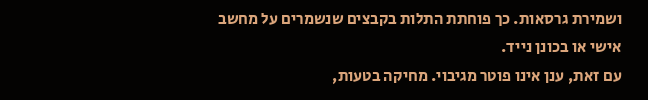ושמירת גרסאות. כך פוחתת התלות בקבצים שנשמרים על מחשב אישי או בכונן נייד.
עם זאת, ענן אינו פוטר מגיבוי. מחיקה בטעות,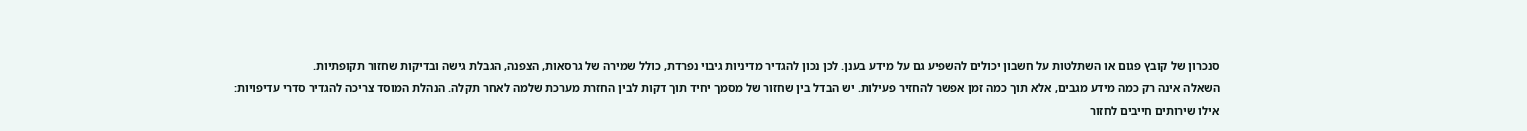סנכרון של קובץ פגום או השתלטות על חשבון יכולים להשפיע גם על מידע בענן. לכן נכון להגדיר מדיניות גיבוי נפרדת, כולל שמירה של גרסאות, הצפנה, הגבלת גישה ובדיקות שחזור תקופתיות.
השאלה אינה רק כמה מידע מגבים, אלא תוך כמה זמן אפשר להחזיר פעילות. יש הבדל בין שחזור של מסמך יחיד תוך דקות לבין החזרת מערכת שלמה לאחר תקלה. הנהלת המוסד צריכה להגדיר סדרי עדיפויות: אילו שירותים חייבים לחזור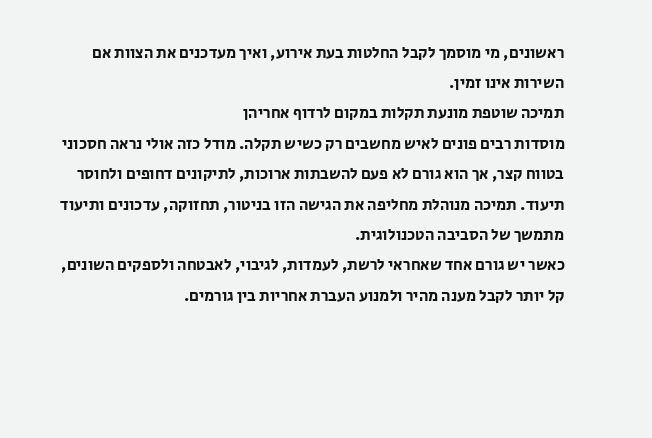ראשונים, מי מוסמך לקבל החלטות בעת אירוע, ואיך מעדכנים את הצוות אם השירות אינו זמין.
תמיכה שוטפת מונעת תקלות במקום לרדוף אחריהן
מוסדות רבים פונים לאיש מחשבים רק כשיש תקלה. מודל כזה אולי נראה חסכוני בטווח קצר, אך הוא גורם לא פעם להשבתות ארוכות, לתיקונים דחופים ולחוסר תיעוד. תמיכה מנוהלת מחליפה את הגישה הזו בניטור, תחזוקה, עדכונים ותיעוד מתמשך של הסביבה הטכנולוגית.
כאשר יש גורם אחד שאחראי לרשת, לעמדות, לגיבוי, לאבטחה ולספקים השונים, קל יותר לקבל מענה מהיר ולמנוע העברת אחריות בין גורמים.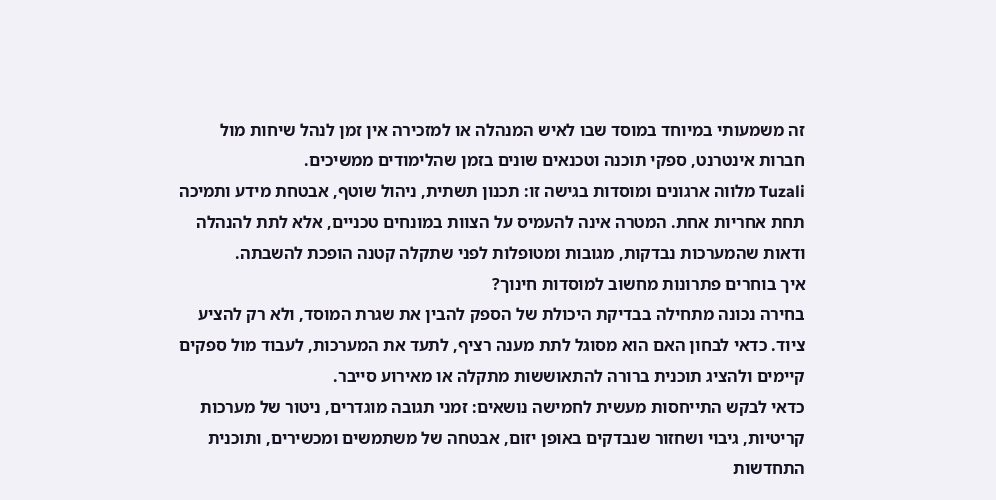זה משמעותי במיוחד במוסד שבו לאיש המנהלה או למזכירה אין זמן לנהל שיחות מול חברות אינטרנט, ספקי תוכנה וטכנאים שונים בזמן שהלימודים ממשיכים.
Tuzali מלווה ארגונים ומוסדות בגישה זו: תכנון תשתית, ניהול שוטף, אבטחת מידע ותמיכה תחת אחריות אחת. המטרה אינה להעמיס על הצוות במונחים טכניים, אלא לתת להנהלה ודאות שהמערכות נבדקות, מגובות ומטופלות לפני שתקלה קטנה הופכת להשבתה.
איך בוחרים פתרונות מחשוב למוסדות חינוך?
בחירה נכונה מתחילה בבדיקת היכולת של הספק להבין את שגרת המוסד, ולא רק להציע ציוד. כדאי לבחון האם הוא מסוגל לתת מענה רציף, לתעד את המערכות, לעבוד מול ספקים קיימים ולהציג תוכנית ברורה להתאוששות מתקלה או מאירוע סייבר.
כדאי לבקש התייחסות מעשית לחמישה נושאים: זמני תגובה מוגדרים, ניטור של מערכות קריטיות, גיבוי ושחזור שנבדקים באופן יזום, אבטחה של משתמשים ומכשירים, ותוכנית התחדשות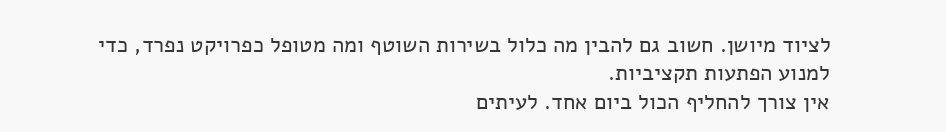לציוד מיושן. חשוב גם להבין מה כלול בשירות השוטף ומה מטופל כפרויקט נפרד, כדי למנוע הפתעות תקציביות.
אין צורך להחליף הכול ביום אחד. לעיתים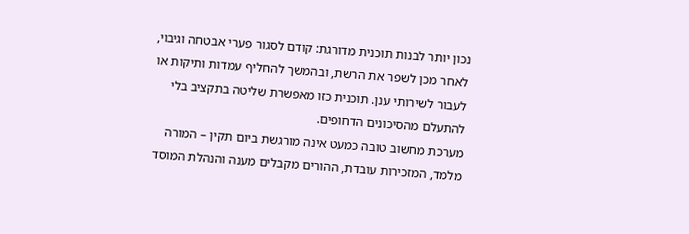נכון יותר לבנות תוכנית מדורגת: קודם לסגור פערי אבטחה וגיבוי, לאחר מכן לשפר את הרשת, ובהמשך להחליף עמדות ותיקות או לעבור לשירותי ענן. תוכנית כזו מאפשרת שליטה בתקציב בלי להתעלם מהסיכונים הדחופים.
מערכת מחשוב טובה כמעט אינה מורגשת ביום תקין – המורה מלמד, המזכירות עובדת, ההורים מקבלים מענה והנהלת המוסד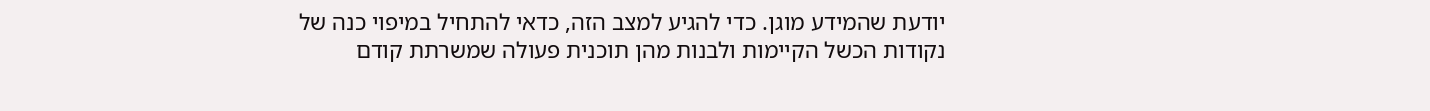יודעת שהמידע מוגן. כדי להגיע למצב הזה, כדאי להתחיל במיפוי כנה של נקודות הכשל הקיימות ולבנות מהן תוכנית פעולה שמשרתת קודם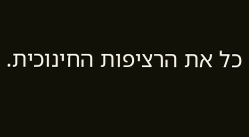כל את הרציפות החינוכית.